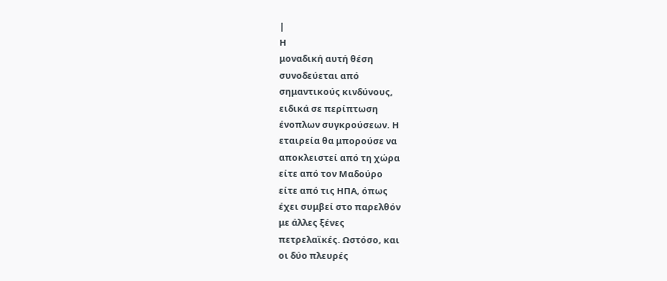|
Η
μοναδική αυτή θέση
συνοδεύεται από
σημαντικούς κινδύνους,
ειδικά σε περίπτωση
ένοπλων συγκρούσεων. Η
εταιρεία θα μπορούσε να
αποκλειστεί από τη χώρα
είτε από τον Μαδούρο
είτε από τις ΗΠΑ, όπως
έχει συμβεί στο παρελθόν
με άλλες ξένες
πετρελαϊκές. Ωστόσο, και
οι δύο πλευρές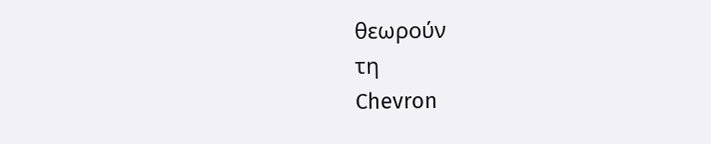θεωρούν
τη
Chevron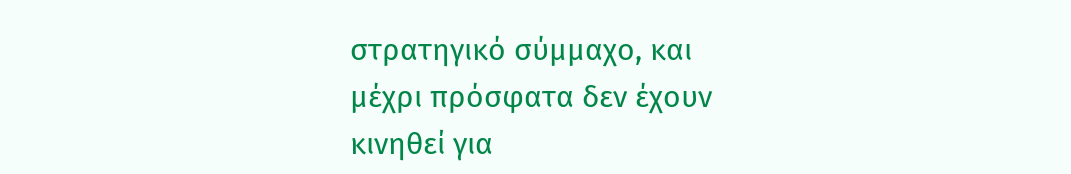στρατηγικό σύμμαχο, και
μέχρι πρόσφατα δεν έχουν
κινηθεί για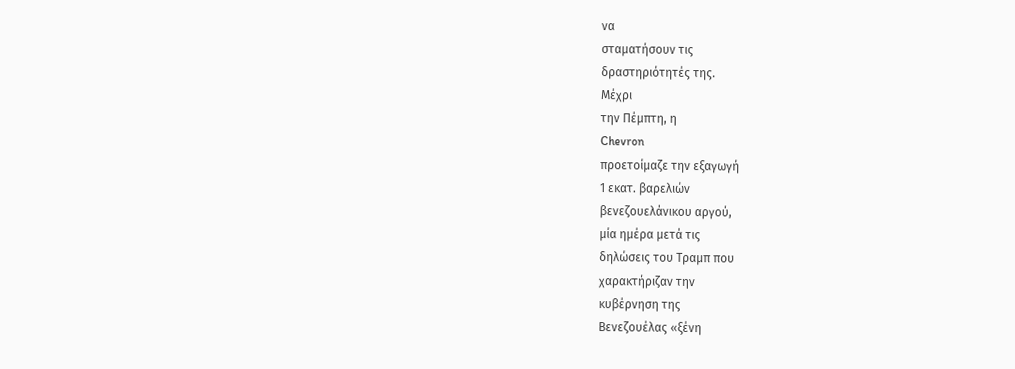να
σταματήσουν τις
δραστηριότητές της.
Μέχρι
την Πέμπτη, η
Chevron
προετοίμαζε την εξαγωγή
1 εκατ. βαρελιών
βενεζουελάνικου αργού,
μία ημέρα μετά τις
δηλώσεις του Τραμπ που
χαρακτήριζαν την
κυβέρνηση της
Βενεζουέλας «ξένη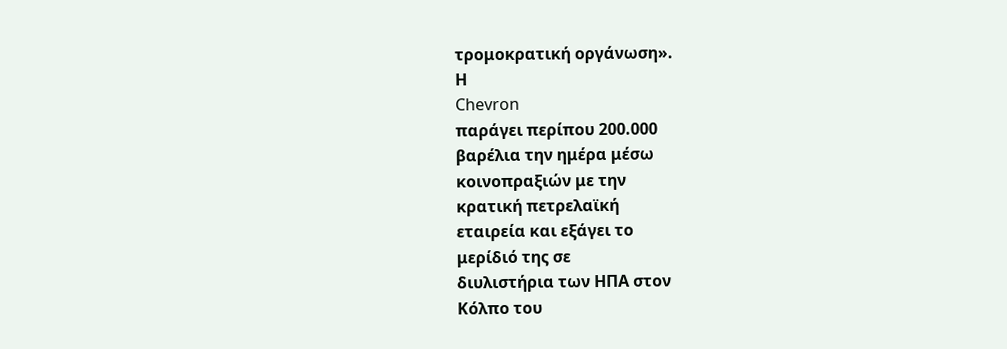τρομοκρατική οργάνωση».
Η
Chevron
παράγει περίπου 200.000
βαρέλια την ημέρα μέσω
κοινοπραξιών με την
κρατική πετρελαϊκή
εταιρεία και εξάγει το
μερίδιό της σε
διυλιστήρια των ΗΠΑ στον
Κόλπο του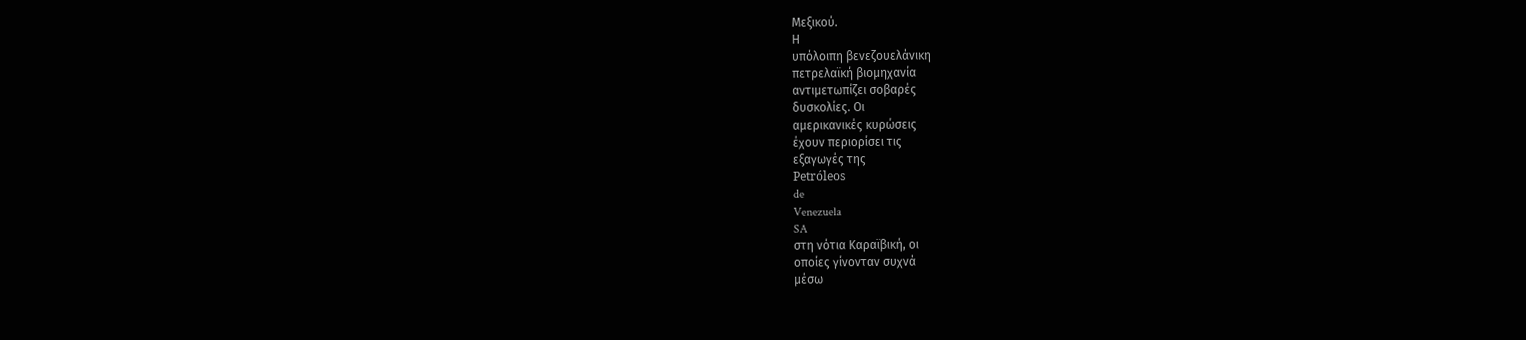Μεξικού.
Η
υπόλοιπη βενεζουελάνικη
πετρελαϊκή βιομηχανία
αντιμετωπίζει σοβαρές
δυσκολίες. Οι
αμερικανικές κυρώσεις
έχουν περιορίσει τις
εξαγωγές της
Petróleos
de
Venezuela
SA
στη νότια Καραϊβική, οι
οποίες γίνονταν συχνά
μέσω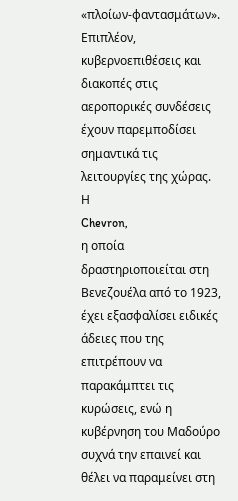«πλοίων-φαντασμάτων».
Επιπλέον,
κυβερνοεπιθέσεις και
διακοπές στις
αεροπορικές συνδέσεις
έχουν παρεμποδίσει
σημαντικά τις
λειτουργίες της χώρας.
Η
Chevron,
η οποία
δραστηριοποιείται στη
Βενεζουέλα από το 1923,
έχει εξασφαλίσει ειδικές
άδειες που της
επιτρέπουν να
παρακάμπτει τις
κυρώσεις, ενώ η
κυβέρνηση του Μαδούρο
συχνά την επαινεί και
θέλει να παραμείνει στη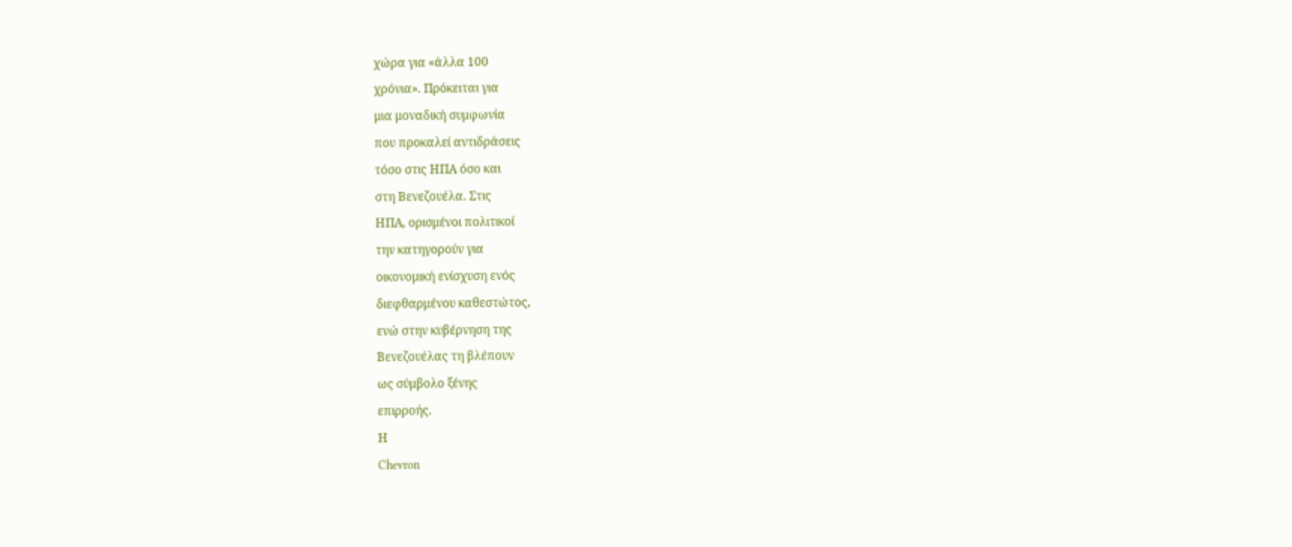χώρα για «άλλα 100
χρόνια». Πρόκειται για
μια μοναδική συμφωνία
που προκαλεί αντιδράσεις
τόσο στις ΗΠΑ όσο και
στη Βενεζουέλα. Στις
ΗΠΑ, ορισμένοι πολιτικοί
την κατηγορούν για
οικονομική ενίσχυση ενός
διεφθαρμένου καθεστώτος,
ενώ στην κυβέρνηση της
Βενεζουέλας τη βλέπουν
ως σύμβολο ξένης
επιρροής.
Η
Chevron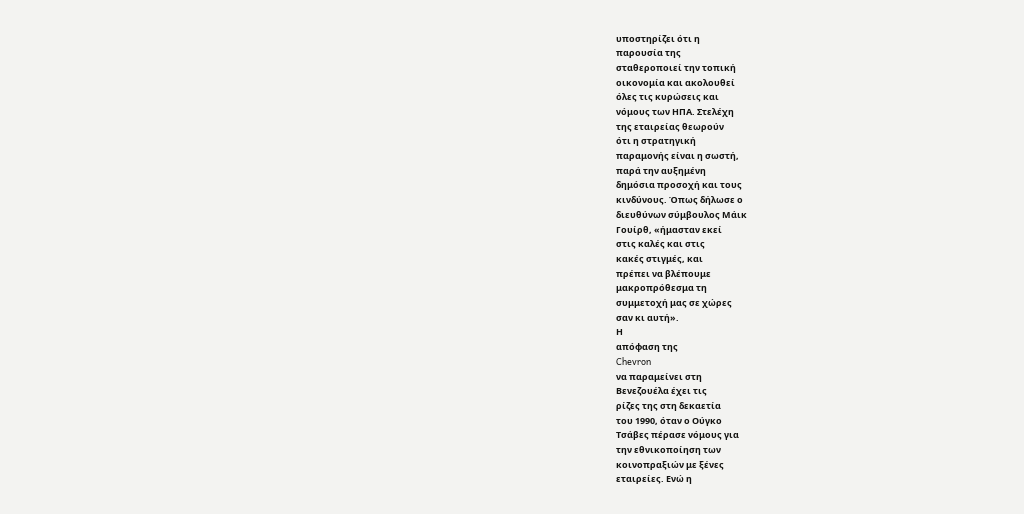υποστηρίζει ότι η
παρουσία της
σταθεροποιεί την τοπική
οικονομία και ακολουθεί
όλες τις κυρώσεις και
νόμους των ΗΠΑ. Στελέχη
της εταιρείας θεωρούν
ότι η στρατηγική
παραμονής είναι η σωστή,
παρά την αυξημένη
δημόσια προσοχή και τους
κινδύνους. Όπως δήλωσε ο
διευθύνων σύμβουλος Μάικ
Γουίρθ, «ήμασταν εκεί
στις καλές και στις
κακές στιγμές, και
πρέπει να βλέπουμε
μακροπρόθεσμα τη
συμμετοχή μας σε χώρες
σαν κι αυτή».
Η
απόφαση της
Chevron
να παραμείνει στη
Βενεζουέλα έχει τις
ρίζες της στη δεκαετία
του 1990, όταν ο Ούγκο
Τσάβες πέρασε νόμους για
την εθνικοποίηση των
κοινοπραξιών με ξένες
εταιρείες. Ενώ η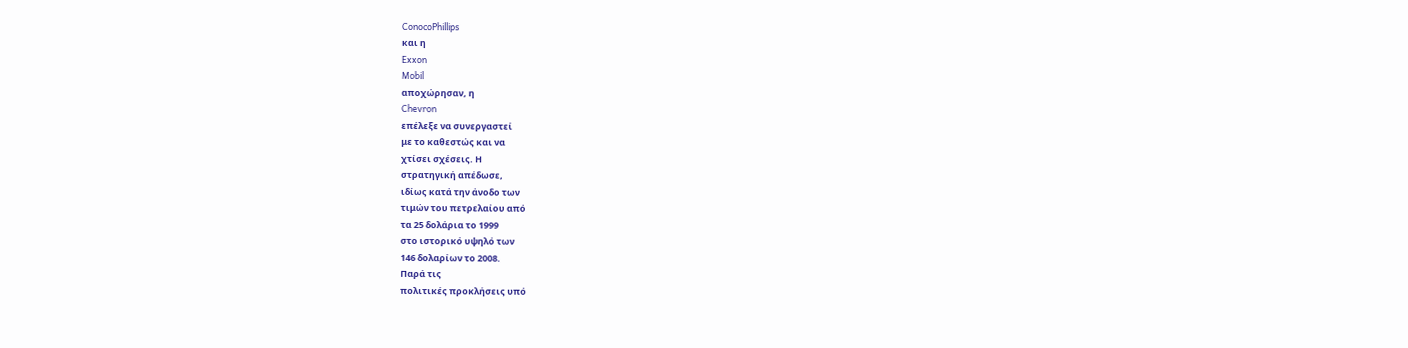ConocoPhillips
και η
Exxon
Mobil
αποχώρησαν, η
Chevron
επέλεξε να συνεργαστεί
με το καθεστώς και να
χτίσει σχέσεις. Η
στρατηγική απέδωσε,
ιδίως κατά την άνοδο των
τιμών του πετρελαίου από
τα 25 δολάρια το 1999
στο ιστορικό υψηλό των
146 δολαρίων το 2008.
Παρά τις
πολιτικές προκλήσεις υπό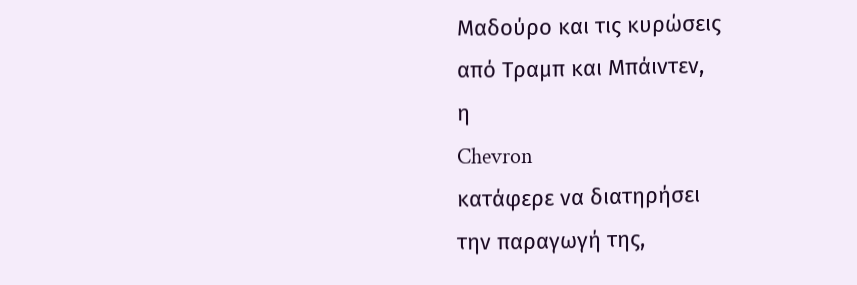Μαδούρο και τις κυρώσεις
από Τραμπ και Μπάιντεν,
η
Chevron
κατάφερε να διατηρήσει
την παραγωγή της,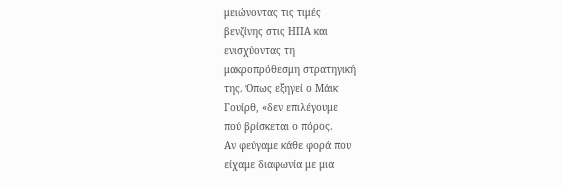μειώνοντας τις τιμές
βενζίνης στις ΗΠΑ και
ενισχύοντας τη
μακροπρόθεσμη στρατηγική
της. Όπως εξηγεί ο Μάικ
Γουίρθ, «δεν επιλέγουμε
πού βρίσκεται ο πόρος.
Αν φεύγαμε κάθε φορά που
είχαμε διαφωνία με μια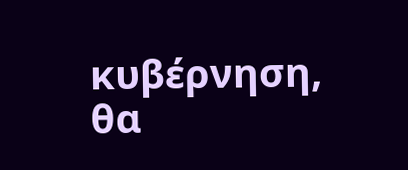κυβέρνηση, θα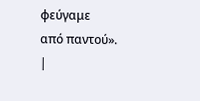φεύγαμε
από παντού».
|